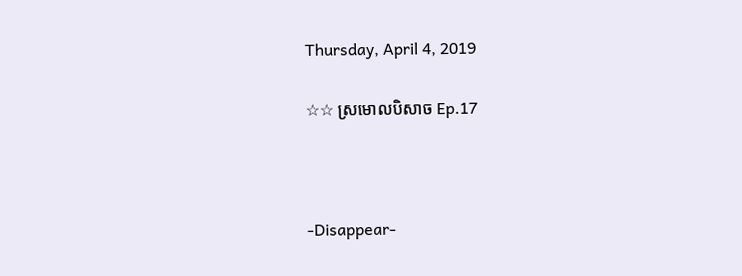Thursday, April 4, 2019

☆☆ ស្រមេាលបិសាច Ep.17



-Disappear-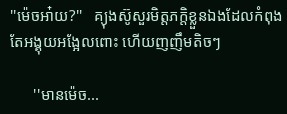''ម៉េចអា៎យ?''   គ្យុងស៊ូសួរមិត្តភក្តិខ្លួនឯងដែលកំពុងតែអង្គុយអង្អែលពេាះ ហេីយញញឹមតិចៗ

      ''មានម៉េច...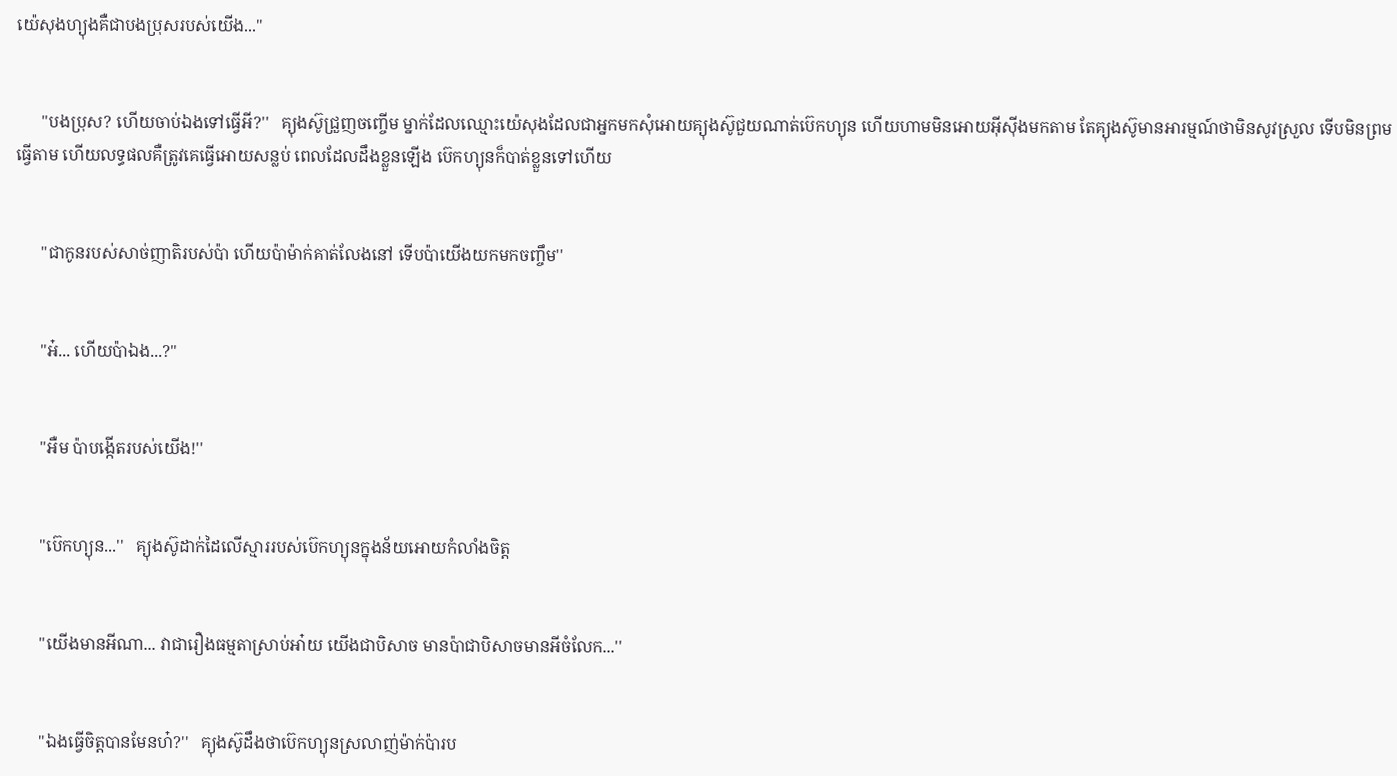យ៉េសុងហ្យុងគឺជាបងប្រុសរបស់យេីង...''


      ''បងប្រុស? ហេីយចាប់ឯងទៅធ្វេីអី?''   គ្យុងស៊ូជ្រួញចញ្ចេីម ម្នាក់ដែលឈ្មេាះយ៉េសុងដែលជាអ្នកមកសុំអេាយគ្យុងស៊ូជួយណាត់ប៊េកហ្យុន ហេីយហាមមិនអេាយអុីសុីងមកតាម តែគ្យុងស៊ូមានអារម្មណ៍ថាមិនសូវស្រួល ទេីបមិនព្រមធ្វេីតាម ហេីយលទ្ធផលគឺត្រូវគេធ្វេីអេាយសន្លប់ ពេលដែលដឹងខ្លួនឡេីង ប៊េកហ្យុនក៏បាត់ខ្លួនទៅហេីយ


      ''ជាកូនរបស់សាច់ញាតិរបស់ប៉ា ហេីយប៉ាម៉ាក់គាត់លែងនៅ ទេីបប៉ាយេីងយកមកចញ្ចឹម''


      ''អ៎... ហេីយប៉ាឯង...?''


      ''អឺម ប៉ាបង្កេីតរបស់យេីង!''


      ''ប៊េកហ្យុន...''   គ្យុងស៊ូដាក់ដៃលេីស្មាររបស់ប៊េកហ្យុនក្នុងន័យអេាយកំលាំងចិត្ត


      ''យេីងមានអីណា... វាជារឿងធម្មតាស្រាប់អា៎យ យេីងជាបិសាច មានប៉ាជាបិសាចមានអីចំលែក...''


      ''ឯងធ្វេីចិត្តបានមែនហ៎?''   គ្យុងស៊ូដឹងថាប៊េកហ្យុនស្រលាញ់ម៉ាក់ប៉ារប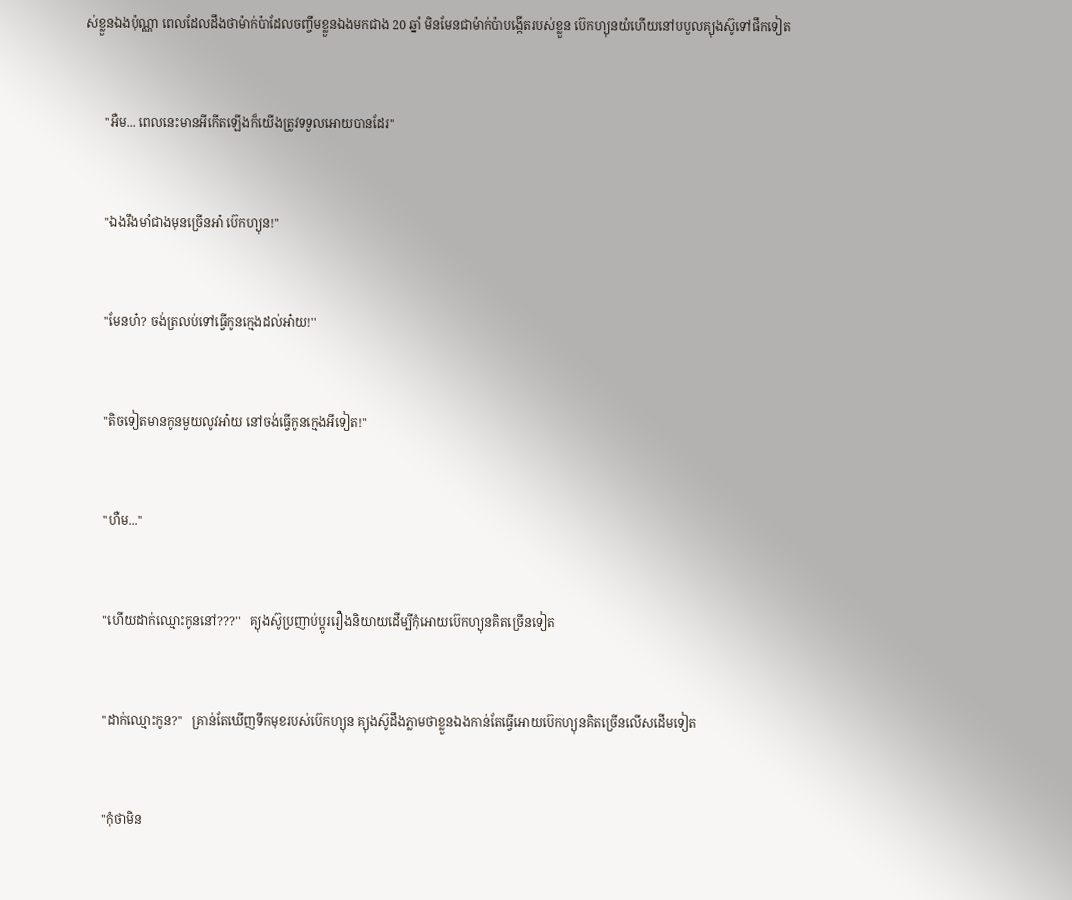ស់ខ្លួនឯងប៉ុណ្ណា ពេលដែលដឹងថាម៉ាក់ប៉ាដែលចញ្ចឹមខ្លួនឯងមកជាង 20 ឆ្នាំ មិនមែនជាម៉ាក់ប៉ាបង្កេីតរបស់ខ្លួន ប៊េកហ្យុនយំហេីយនៅបបួលគ្យុងស៊ូទៅផឹកទៀត


      ''អឺម... ពេលនេះមានអីកេីតឡេីងក៏យេីងត្រូវទទួលអេាយបានដែរ''


      ''ឯងរឹងមាំជាងមុនច្រេីនអា៎ ប៊េកហ្យុន!''


      ''មែនហ៎? ចង់ត្រលប់ទៅធ្វេីកូនក្មេងដល់អា៎យ!''


      ''តិចទៀតមានកូនមួយលូវអា៎យ នៅចង់ធ្វេីកូនក្មេងអីទៀត!''


      ''ហឺម...''


      ''ហេីយដាក់ឈ្មេាះកូននៅ???''   គ្យុងស៊ូប្រញាប់ប្តូររឿងនិយាយដេីម្បីកុំអេាយប៊េកហ្យុនគិតច្រេីនទៀត


      ''ដាក់ឈ្មេាះកូន?''   គ្រាន់តែឃេីញទឹកមុខរបស់ប៊េកហ្យុន គ្យុងស៊ូដឹងភ្លាមថាខ្លួនឯងកាន់តែធ្វេីអេាយប៊េកហ្យុនគិតច្រេីនលេីសដេីមទៀត


      ''កុំថាមិន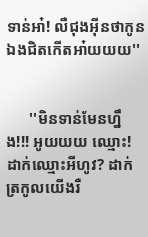ទាន់អា៎! លឺជុងអុីនថាកូនឯងជិតកេីតអា៎យយយ''


      ''មិនទាន់មែនហ្នឹង!!! អូយយយ ឈ្មេាះ! ដាក់ឈ្មេាះអីហូវ? ដាក់ត្រកូលយេីងរឺ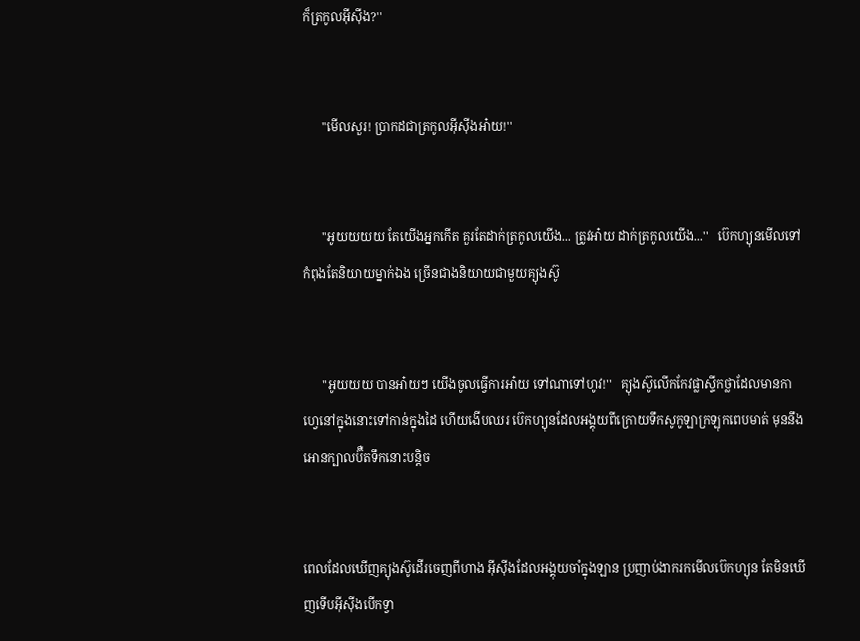ក៏ត្រកូលអុីសុីង?''


      ''មេីលសួរ! ប្រាកដជាត្រកូលអុីសុីងអា៎យ!''


      ''អូយយយយ តែយេីងអ្នកកេីត គួរតែដាក់ត្រកូលយេីង... ត្រូវអា៎យ ដាក់ត្រកូលយេីង...''   ប៊េកហ្យុនមេីលទៅកំពុងតែនិយាយម្នាក់ឯង ច្រេីនជាងនិយាយជាមួយគ្យុងស៊ូ


      ''អូយយយ បានអា៎យៗ យេីងចូលធ្វេីការអា៎យ ទៅណាទៅហូវ!''   គ្យុងស៊ូលេីកកែវផ្លាស្ទីកថ្លាដែលមានកាហ្វេនៅក្នុងនេាះទៅកាន់ក្នុងដៃ ហេីយងេីបឈរ ប៊េកហ្យុនដែលអង្គុយពីក្រេាយទឹកសូកូឡាក្រឡុកពេបមាត់ មុននឹងអេានក្បាលប៊ឺតទឹកនេាះបន្តិច


ពេលដែលឃេីញគ្យុងស៊ូដេីរចេញពីហាង អុីសុីងដែលអង្គុយចាំក្នុងឡាន ប្រញាប់ងាករកមេីលប៊េកហ្យុន តែមិនឃេីញទេីបអុីសុីងបេីកទ្វា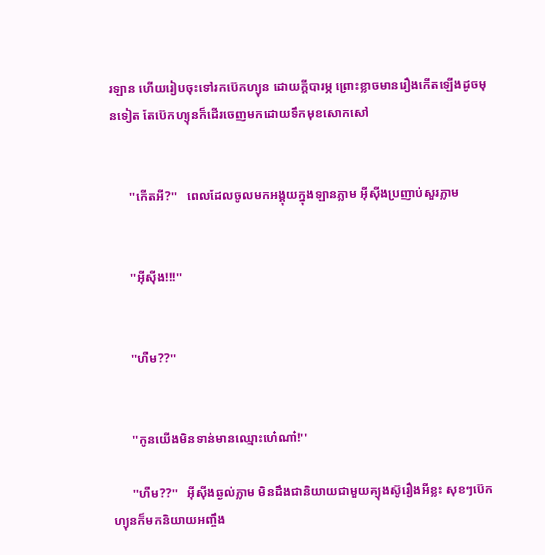រឡាន ហេីយរៀបចុះទៅរកប៊េកហ្យុន ដេាយក្តីបារម្ភ ព្រេាះខ្លាចមានរឿងកេីតឡេីងដូចមុនទៀត តែប៊េកហ្យុនក៏ដេីរចេញមកដេាយទឹកមុខសេាកសៅ


      ''កេីតអី?''   ពេលដែលចូលមកអង្គុយក្នុងឡានភ្លាម អុីសុីងប្រញាប់សួរភ្លាម


      ''អុីសុីង!!!''


      ''ហឺម??''


      ''កូនយេីងមិនទាន់មានឈ្មេាះហេ៎ណា៎!''

      ''ហឺម??''   អុីសុីងឆ្ងល់ភ្លាម មិនដឹងជានិយាយជាមួយគ្យុងស៊ូរឿងអីខ្លះ សុខៗប៊េកហ្យុនក៏មកនិយាយអញ្ចឹង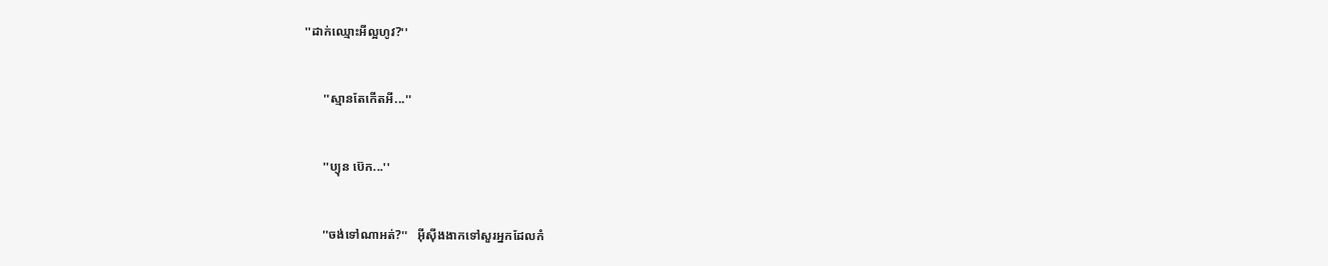''ដាក់ឈ្មេាះអីល្អហូវ?''


      ''ស្មានតែកេីតអី...''


      ''ប្យុន ប៊េក...''


      ''ចង់ទៅណាអត់?''   អុីសុីងងាកទៅសួរអ្នកដែលកំ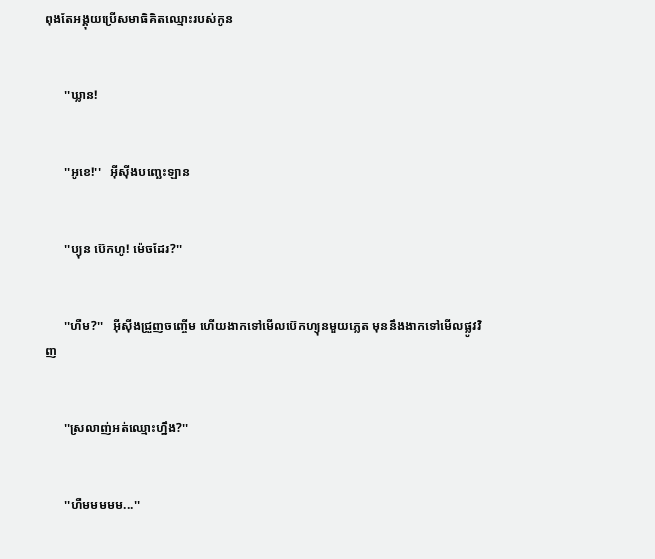ពុងតែអង្គុយប្រេីសមាធិគិតឈ្មេាះរបស់កូន


      ''ឃ្លាន!


      ''អូខេ!''   អុីសុីងបញ្ឆេះឡាន


      ''ប្យុន ប៊េកហូ! ម៉េចដែរ?''


      ''ហឺម?''   អុីសុីងជ្រួញចញ្ចេីម ហេីយងាកទៅមេីលប៊េកហ្យុនមួយភ្លេត មុននឹងងាកទៅមេីលផ្លូវវិញ


      ''ស្រលាញ់អត់ឈ្មេាះហ្នឹង?''


      ''ហឺមមមមម...''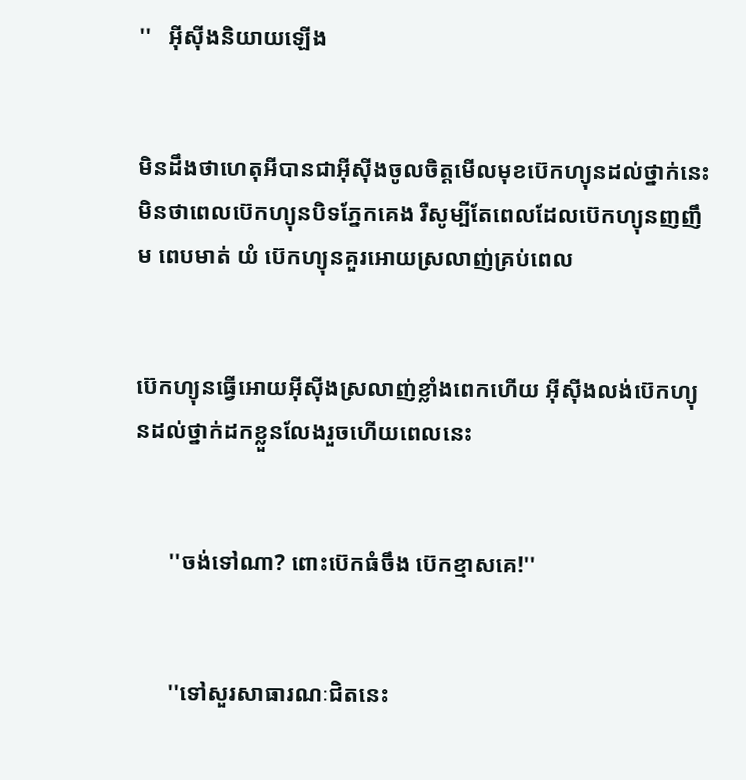''   អុីសុីងនិយាយឡេីង


មិនដឹងថាហេតុអីបានជាអុីសុីងចូលចិត្តមេីលមុខប៊េកហ្យុនដល់ថ្នាក់នេះ មិនថាពេលប៊េកហ្យុនបិទភ្នែកគេង រឺសូម្បីតែពេលដែលប៊េកហ្យុនញញឹម ពេបមាត់ យំ ប៊េកហ្យុនគួរអេាយស្រលាញ់គ្រប់ពេល


ប៊េកហ្យុនធ្វេីអេាយអុីសុីងស្រលាញ់ខ្លាំងពេកហេីយ អុីសុីងលង់ប៊េកហ្យុនដល់ថ្នាក់ដកខ្លួនលែងរួចហេីយពេលនេះ


      ''ចង់ទៅណា? ពេាះប៊េកធំចឹង ប៊េកខ្មាសគេ!''


      ''ទៅសួរសាធារណៈជិតនេះ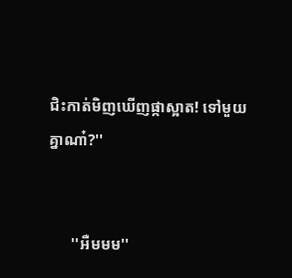ជិះកាត់មិញឃេីញផ្កាស្អាត! ទៅមួយគ្នាណា៎?''


      ''អឺមមម''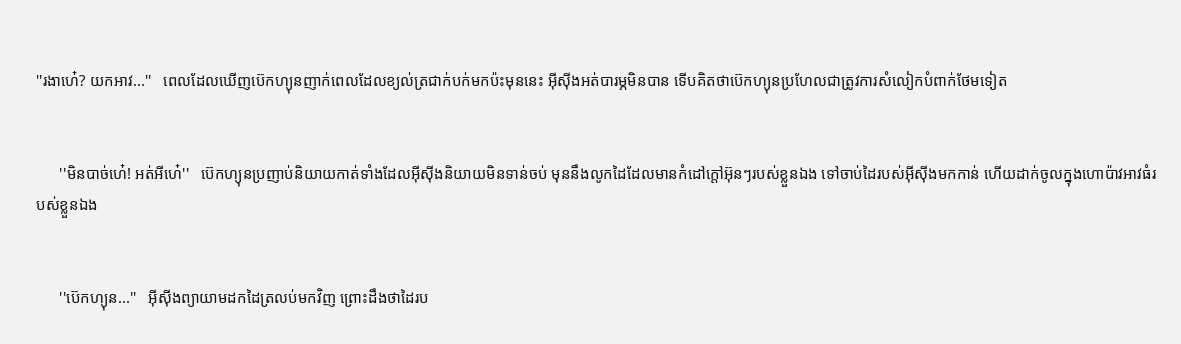''រងាហេ៎? យកអាវ...''   ពេលដែលឃេីញប៊េកហ្យុនញាក់ពេលដែលខ្យល់ត្រជាក់បក់មកប៉ះមុននេះ អុីសុីងអត់បារម្ភមិនបាន ទេីបគិតថាប៊េកហ្យុនប្រហែលជាត្រូវការសំលៀកបំពាក់ថែមទៀត


      ''មិនបាច់ហេ៎! អត់អីហេ៎''   ប៊េកហ្យុនប្រញាប់និយាយកាត់ទាំងដែលអុីសុីងនិយាយមិនទាន់ចប់ មុននឹងលូកដៃដែលមានកំដៅក្តៅអ៊ុនៗរបស់ខ្លួនឯង ទៅចាប់ដៃរបស់អុីសុីងមកកាន់ ហេីយដាក់ចូលក្នុងហេាប៉ាវអាវធំរបស់ខ្លួនឯង


      ''ប៊េកហ្យុន...''   អុីសុីងព្យាយាមដកដៃត្រលប់មកវិញ ព្រេាះដឹងថាដៃរប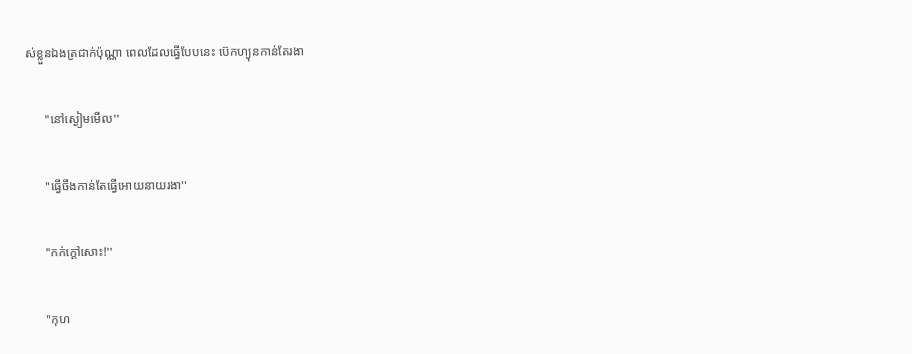ស់ខ្លួនឯងត្រជាក់ប៉ុណ្ណា ពេលដែលធ្វេីបែបនេះ ប៊េកហ្យុនកាន់តែរងា


      ''នៅស្ងៀមមេីល''


      ''ធ្វេីចឹងកាន់តែធ្វេីអេាយនាយរងា''


      ''កក់ក្តៅសេាះ!''


      ''កុហ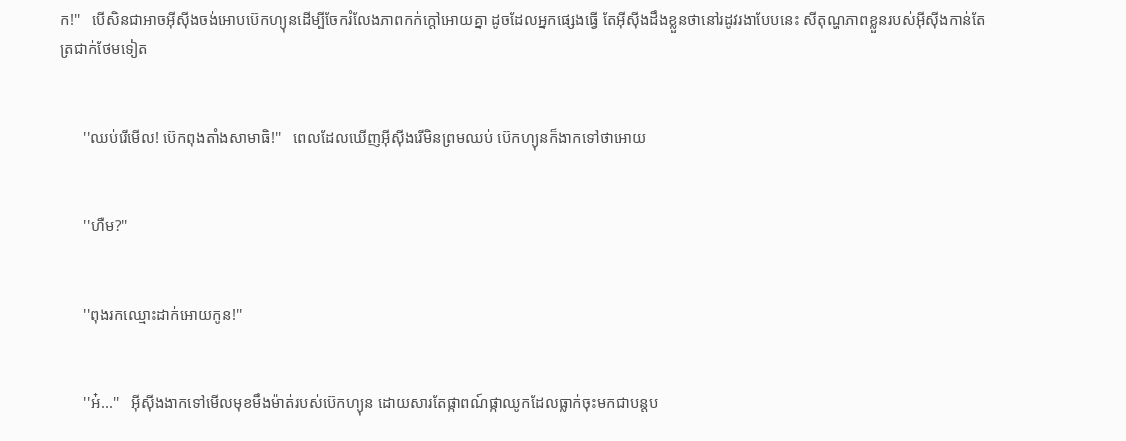ក!''   បេីសិនជាអាចអុីសុីងចង់អេាបប៊េកហ្យុនដេីម្បីចែករំលែងភាពកក់ក្តៅអេាយគ្នា ដូចដែលអ្នកផ្សេងធ្វេី តែអុីសុីងដឹងខ្លួនថានៅរដូវរងាបែបនេះ សីតុណ្ហភាពខ្លួនរបស់អុីសុីងកាន់តែត្រជាក់ថែមទៀត


      ''ឈប់រេីមេីល! ប៊េកពុងតាំងសាមាធិ!''   ពេលដែលឃេីញអុីសុីងរេីមិនព្រមឈប់ ប៊េកហ្យុនក៏ងាកទៅថាអេាយ


      ''ហឺម?''


      ''ពុងរកឈ្មេាះដាក់អេាយកូន!''


      ''អ៎...''   អុីសុីងងាកទៅមេីលមុខមឹងម៉ាត់របស់ប៊េកហ្យុន ដេាយសារតែផ្កាពណ៍ផ្កាឈូកដែលធ្លាក់ចុះមកជាបន្តប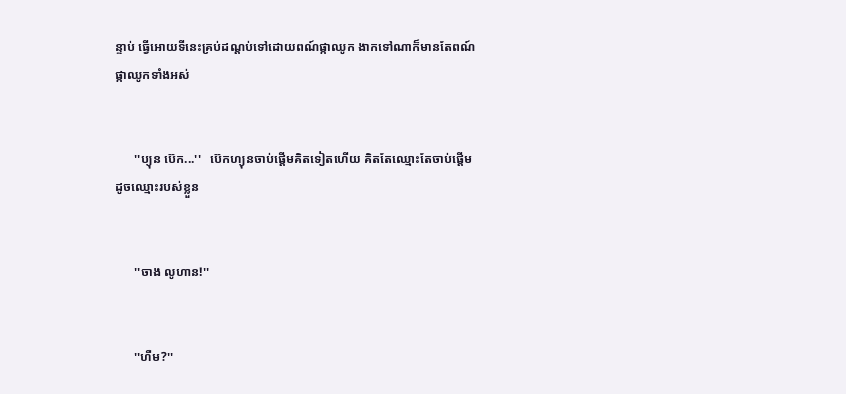ន្ទាប់ ធ្វេីអេាយទីនេះគ្រប់ដណ្តប់ទៅដេាយពណ៍ផ្កាឈូក ងាកទៅណាក៏មានតែពណ៍ផ្កាឈូកទាំងអស់


      ''ប្យុន ប៊េក...''   ប៊េកហ្យុនចាប់ផ្តេីមគិតទៀតហេីយ គិតតែឈ្មេាះតែចាប់ផ្តេីមដូចឈ្មេាះរបស់ខ្លួន


      ''ចាង លូហាន!''


      ''ហឺម?''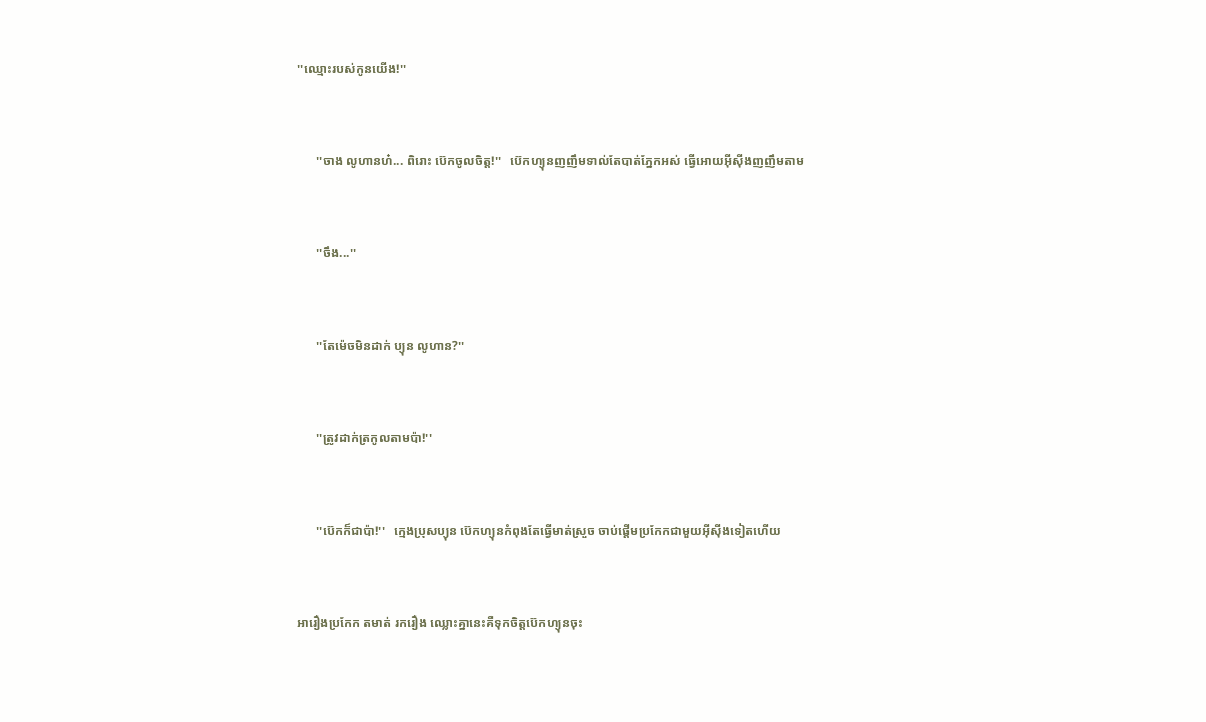''ឈ្មេាះរបស់កូនយេីង!''


      ''ចាង លូហានហ៎... ពិរេាះ ប៊េកចូលចិត្ត!''   ប៊េកហ្យុនញញឹមទាល់តែបាត់ភ្នែកអស់ ធ្វេីអេាយអុីសុីងញញឹមតាម


      ''ចឹង...''


      ''តែម៉េចមិនដាក់ ប្យុន លូហាន?''


      ''ត្រូវដាក់ត្រកូលតាមប៉ា!''


      ''ប៊េកក៏ជាប៉ា!''   ក្មេងប្រុសប្យុន ប៊េកហ្យុនកំពុងតែធ្វេីមាត់ស្រួច ចាប់ផ្តេីមប្រកែកជាមួយអុីសុីងទៀតហេីយ


អារឿងប្រកែក តមាត់ រករឿង ឈ្លេាះគ្នានេះគឺទុកចិត្តប៊េកហ្យុនចុះ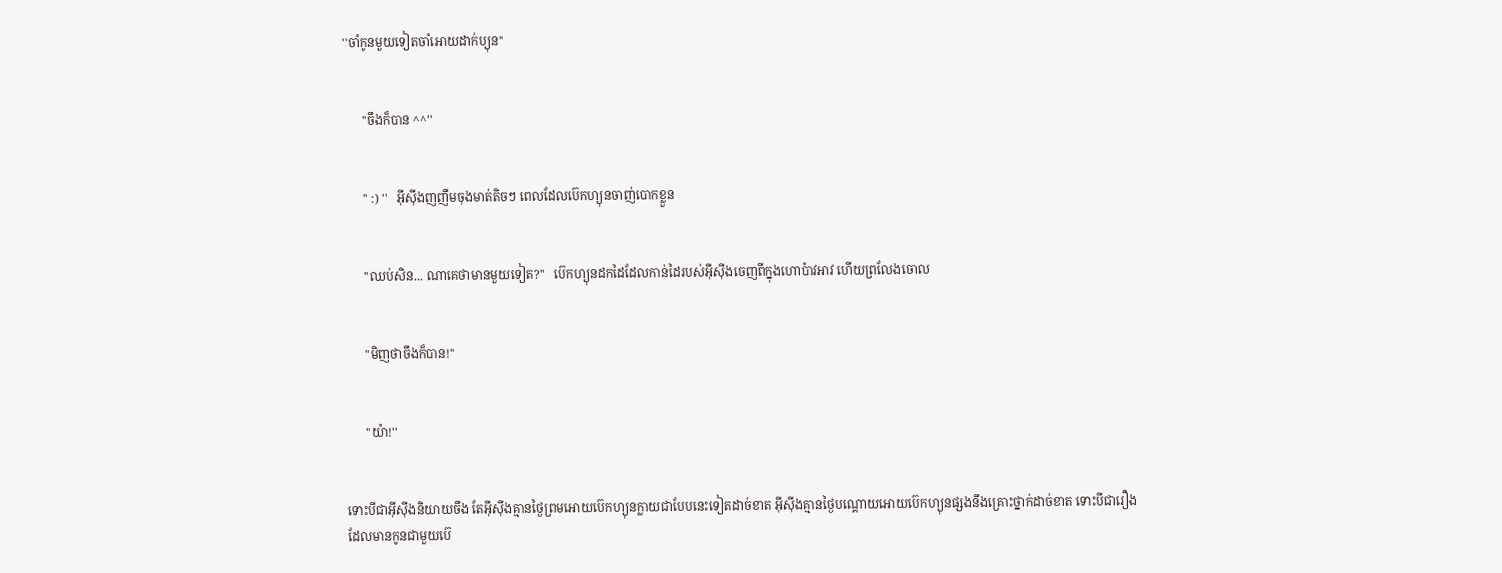''ចាំកូនមួយទៀតចាំអេាយដាក់ប្យុន''


      ''ចឹងក៏បាន ^^''


      '' :) ''   អុីសុីងញញឹមចុងមាត់តិចៗ ពេលដែលប៊េកហ្យុនចាញ់បេាកខ្លួន


      ''ឈប់សិន... ណាគេថាមានមួយទៀត?''   ប៊េកហ្យុនដកដៃដែលកាន់ដៃរបស់អុីសុីងចេញពីក្នុងហេាប៉ាវអាវ ហេីយព្រលែងចេាល


      ''មិញថាចឹងក៏បាន!''


      ''យ៉ា!''


ទេាះបីជាអុីសុីងនិយាយចឹង តែអុីសុីងគ្មានថ្ងៃព្រមអេាយប៊េកហ្យុនក្លាយជាបែបនេះទៀតដាច់ខាត អុីសុីងគ្មានថ្ងៃបណ្តេាយអេាយប៊េកហ្យុនផ្សងនឹងគ្រេាះថ្នាក់ដាច់ខាត ទេាះបីជារឿងដែលមានកូនជាមួយប៊េ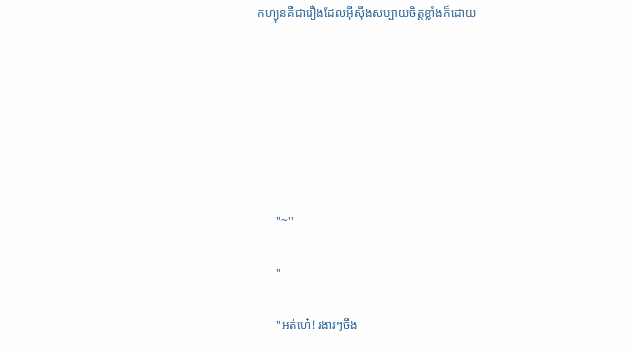កហ្យុនគឺជារឿងដែលអុីសុីងសប្បាយចិត្តខ្លាំងក៏ដេាយ







      ''~''

      ''

      ''អត់ហេ៎! រងារៗចឹង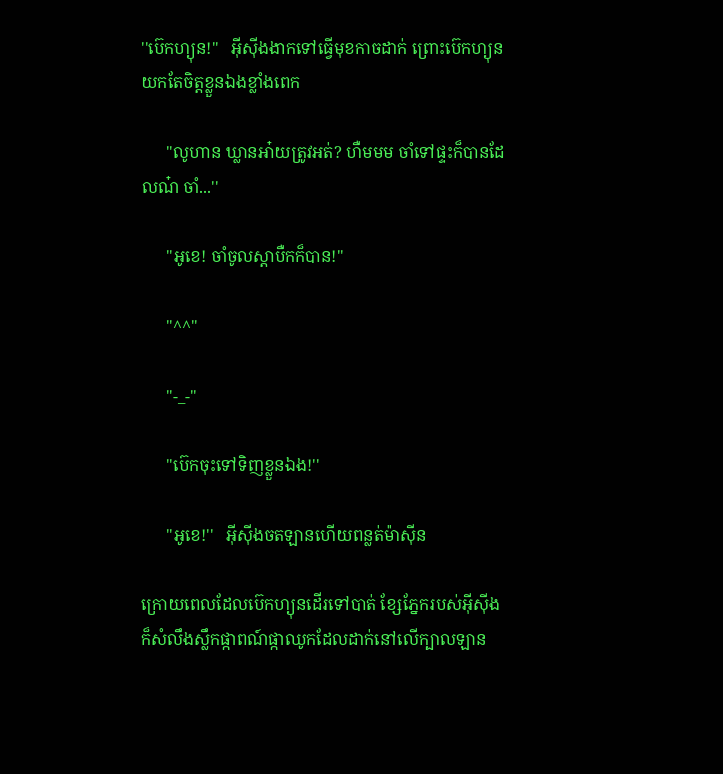''ប៊េកហ្យុន!''   អុីសុីងងាកទៅធ្វេីមុខកាចដាក់ ព្រេាះប៊េកហ្យុនយកតែចិត្តខ្លួនឯងខ្លាំងពេក

      ''លូហាន ឃ្លានអា៎យត្រូវអត់? ហឺមមម ចាំទៅផ្ទះក៏បានដែលណ៎ ចាំ...''

      ''អូខេ! ចាំចូលស្តាបឺកក៏បាន!''

      ''^^''

      ''-_-''

      ''ប៊េកចុះទៅទិញខ្លួនឯង!''

      ''អូខេ!''   អុីសុីងចតឡានហេីយពន្លត់ម៉ាសុីន

ក្រេាយពេលដែលប៊េកហ្យុនដេីរទៅបាត់ ខ្សែភ្នែករបស់អុីសុីងក៏សំលឹងស្លឹកផ្កាពណ៍ផ្កាឈូកដែលដាក់នៅលេីក្បាលឡាន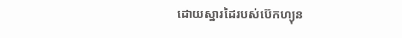ដេាយស្នារដៃរបស់ប៊េកហ្យុន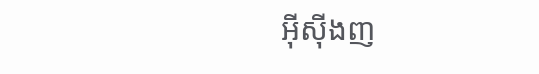អុីសុីងញ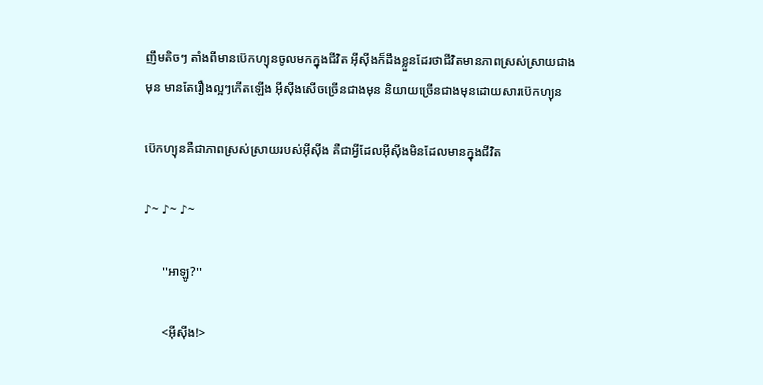ញឹមតិចៗ តាំងពីមានប៊េកហ្យុនចូលមកក្នុងជីវិត អុីសុីងក៏ដឹងខ្លួនដែរថាជីវិតមានភាពស្រស់ស្រាយជាងមុន មានតែរឿងល្អៗកេីតឡេីង អុីសុីងសេីចច្រេីនជាងមុន និយាយច្រេីនជាងមុនដេាយសារប៊េកហ្យុន

ប៊េកហ្យុនគឺជាភាពស្រស់ស្រាយរបស់អុីសុីង គឺជាអ្វីដែលអុីសុីងមិនដែលមានក្នុងជីវិត

♪~ ♪~ ♪~

      ''អាឡូ?''

      <អុីសុីង!>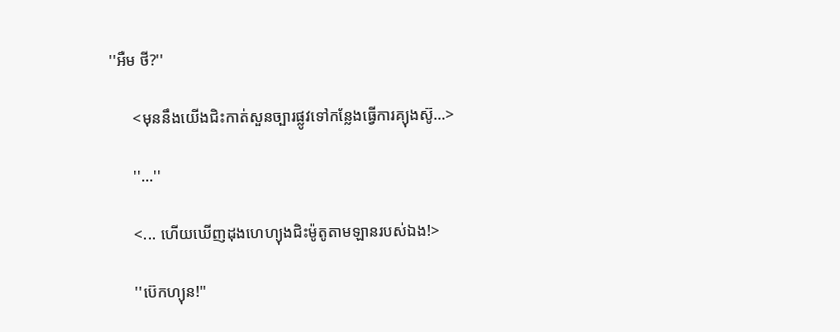''អឺម ថី?''

      <មុននឹងយេីងជិះកាត់សួនច្បារផ្លូវទៅកន្លែងធ្វេីការគ្យុងស៊ូ...>

      ''...''

      <... ហេីយឃេីញដុងហេហ្យុងជិះម៉ូតូតាមឡានរបស់ឯង!>

      ''ប៊េកហ្យុន!''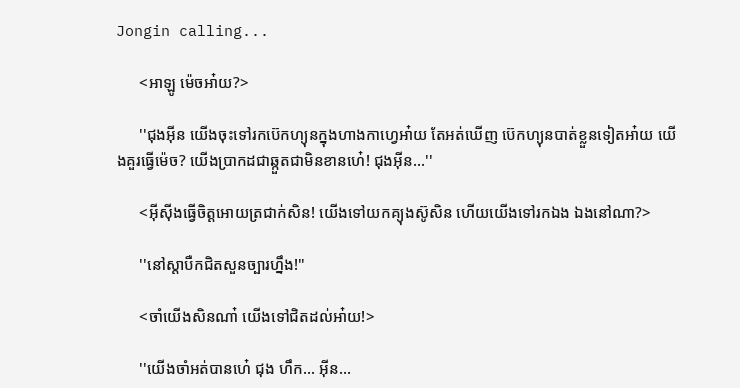Jongin calling...

      <អាឡូ ម៉េចអា៎យ?>

      ''ជុងអុីន យេីងចុះទៅរកប៊េកហ្យុនក្នុងហាងកាហ្វេអា៎យ តែអត់ឃេីញ ប៊េកហ្យុនបាត់ខ្លួនទៀតអា៎យ យេីងគួរធ្វេីម៉េច? យេីងប្រាកដជាឆ្កួតជាមិនខានហេ៎! ជុងអុីន...''

      <អុីសុីងធ្វេីចិត្តអេាយត្រជាក់សិន! យេីងទៅយកគ្យុងស៊ូសិន ហេីយយេីងទៅរកឯង ឯងនៅណា?>

      ''នៅស្តាបឺកជិតសួនច្បារហ្នឹង!''

      <ចាំយេីងសិនណា៎ យេីងទៅជិតដល់អា៎យ!>

      ''យេីងចាំអត់បានហេ៎ ជុង ហឹក... អុីន...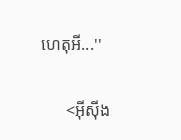ហេតុអី...''

      <អុីសុីង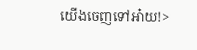យេីងចេញទៅអា៎យ!>